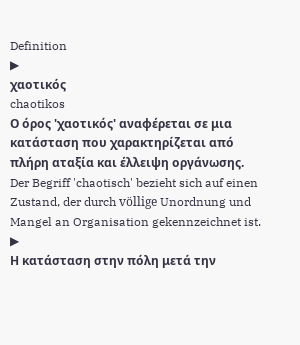Definition
▶
χαοτικός
chaotikos
Ο όρος 'χαοτικός' αναφέρεται σε μια κατάσταση που χαρακτηρίζεται από πλήρη αταξία και έλλειψη οργάνωσης.
Der Begriff 'chaotisch' bezieht sich auf einen Zustand, der durch völlige Unordnung und Mangel an Organisation gekennzeichnet ist.
▶
Η κατάσταση στην πόλη μετά την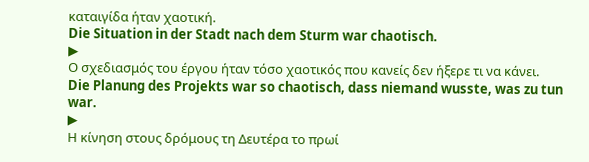καταιγίδα ήταν χαοτική.
Die Situation in der Stadt nach dem Sturm war chaotisch.
▶
Ο σχεδιασμός του έργου ήταν τόσο χαοτικός που κανείς δεν ήξερε τι να κάνει.
Die Planung des Projekts war so chaotisch, dass niemand wusste, was zu tun war.
▶
Η κίνηση στους δρόμους τη Δευτέρα το πρωί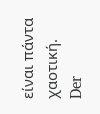είναι πάντα χαοτική.
Der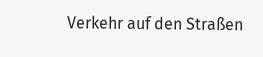Verkehr auf den Straßen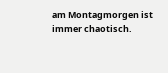am Montagmorgen ist immer chaotisch.